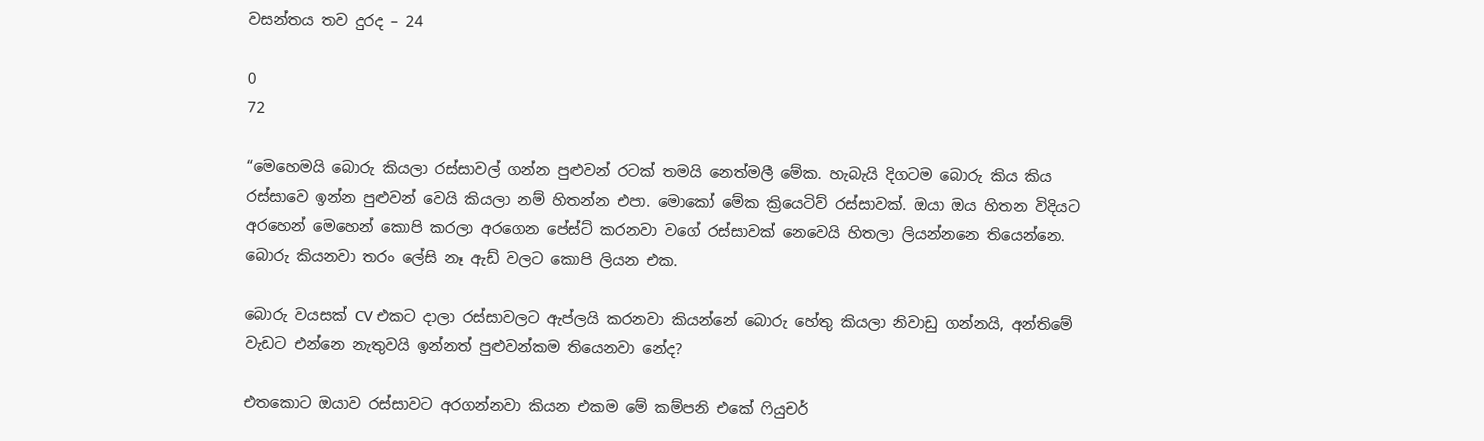වසන්තය තව දුරද – 24

0
72

“මෙහෙමයි බොරු කියලා රස්සාවල් ගන්න පුළුවන් රටක් තමයි නෙත්මලී මේක. හැබැයි දිගටම බොරු කිය කිය රස්සාවෙ ඉන්න පුළුවන් වෙයි කියලා නම් හිතන්න එපා. මොකෝ මේක ක්‍රියෙටිව් රස්සාවක්. ඔයා ඔය හිතන විදියට අරහෙන් මෙහෙන් කොපි කරලා අරගෙන පේස්ට් කරනවා වගේ රස්සාවක් නෙවෙයි හිතලා ලියන්නනෙ තියෙන්නෙ. බොරු කියනවා තරං ලේසි නෑ ඇඩ් වලට කොපි ලියන එක.

බොරු වයසක් CV එකට දාලා රස්සාවලට ඇප්ලයි කරනවා කියන්නේ බොරු හේතු කියලා නිවාඩු ගන්නයි, අන්තිමේ වැඩට එන්නෙ නැතුවයි ඉන්නත් පුළුවන්කම තියෙනවා නේද?

එතකොට ඔයාව රස්සාවට අරගන්නවා කියන එකම මේ කම්පනි එකේ ෆියුචර්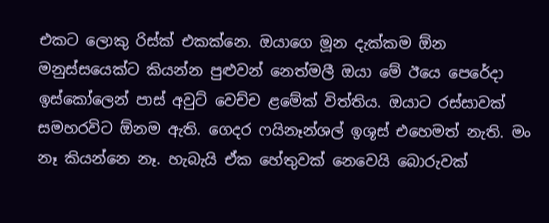එකට ලොකු රිස්ක් එකක්නෙ. ඔයාගෙ මූන දැක්කම ඕන මනුස්සයෙක්ට කියන්න පුළුවන් නෙත්මලී ඔයා මේ ඊයෙ පෙරේදා ඉස්කෝලෙන් පාස් අවුට් වෙච්ච ළමේක් විත්තිය. ඔයාට රස්සාවක් සමහරවිට ඕනම ඇති. ගෙදර ෆයිනෑන්ශල් ඉශූස් එහෙමත් නැති. මං නෑ කියන්නෙ නෑ. හැබැයි ඒක හේතුවක් නෙවෙයි බොරුවක්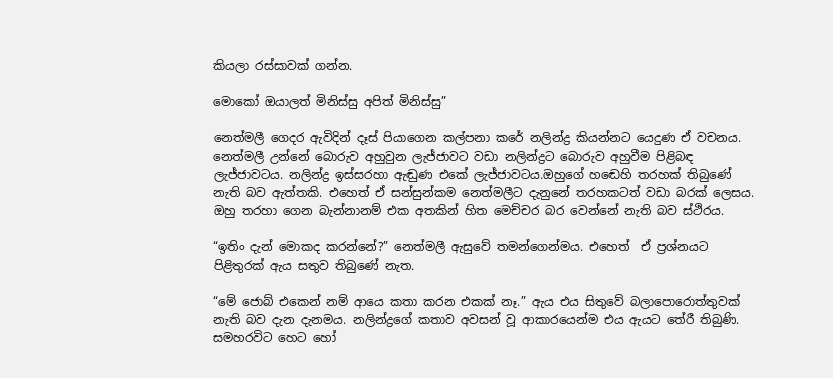කියලා රස්සාවක් ගන්න.

මොකෝ ඔයාලත් මිනිස්සු අපිත් මිනිස්සු”

නෙත්මලී ගෙදර ඇවිදින් දෑස් පියාගෙන කල්පනා කරේ නලින්ද්‍ර කියන්නට යෙදුණ ඒ වචනය. නෙත්මලී උන්නේ බොරුව අහුවුන ලැජ්ජාවට වඩා නලින්ද්‍රට බොරුව අහුවීම පිළිබඳ ලැජ්ජාවටය. නලින්ද්‍ර ඉස්සරහා ඇඬුණ එකේ ලැජ්ජාවටය.ඔහුගේ හඬෙහි තරහක් තිබුණේ නැති බව ඇත්තකි. එහෙත් ඒ සන්සුන්කම නෙත්මලීට දැනුනේ තරහකටත් වඩා බරක් ලෙසය. ඔහු තරහා ගෙන බැන්නානම් එක අතකින් හිත මෙච්චර බර වෙන්නේ නැති බව ස්ථිරය.

“ඉතිං දැන් මොකද කරන්නේ?” නෙත්මලී ඇසුවේ තමන්ගෙන්මය. එහෙත්  ඒ ප්‍රශ්නයට පිළිතුරක් ඇය සතුව තිබුණේ නැත.

“මේ ජොබ් එකෙන් නම් ආයෙ කතා කරන එකක් නෑ.” ඇය එය සිතුවේ බලාපොරොත්තුවක් නැති බව දැන දැනමය. නලින්ද්‍රගේ කතාව අවසන් වූ ආකාරයෙන්ම එය ඇයට තේරී තිබුණි. සමහරවිට හෙට හෝ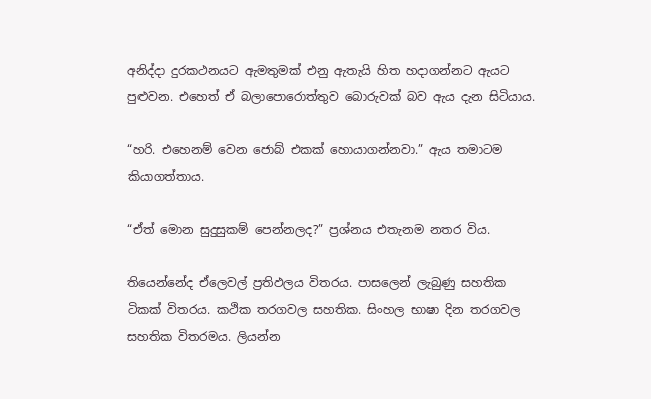අනිද්දා දුරකථනයට ඇමතුමක් එනු ඇතැයි හිත හදාගන්නට ඇයට පුළුවන. එහෙත් ඒ බලාපොරොත්තුව බොරුවක් බව ඇය දැන සිටියාය.

“හරි. එහෙනම් වෙන ජොබ් එකක් හොයාගන්නවා.” ඇය තමාටම කියාගත්තාය.

“ඒත් මොන සුදුසුකම් පෙන්නලද?” ප්‍රශ්නය එතැනම නතර විය.

තියෙන්නේද ඒලෙවල් ප්‍රතිඵලය විතරය. පාසලෙන් ලැබුණු සහතික ටිකක් විතරය. කථික තරගවල සහතික. සිංහල භාෂා දින තරගවල සහතික විතරමය. ලියන්න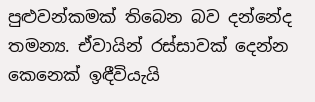පුළුවන්කමක් තිබෙන බව දන්නේද තමන්‍ය. ඒවායින් රස්සාවක් දෙන්න කෙනෙක් ඉඳීවියැයි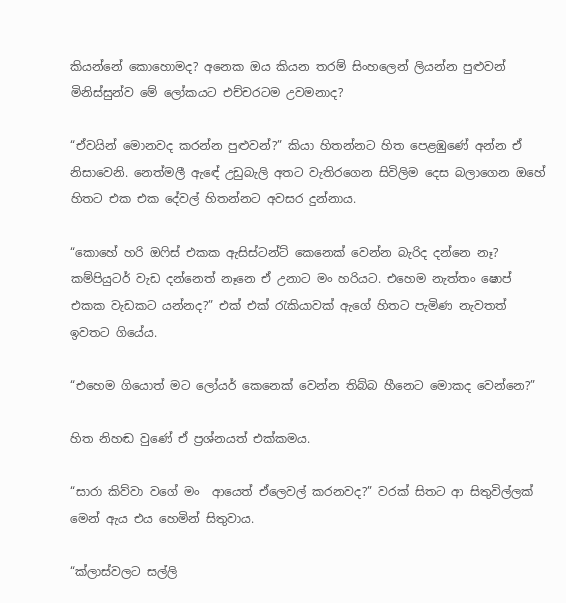කියන්නේ කොහොමද? අනෙක ඔය කියන තරම් සිංහලෙන් ලියන්න පුළුවන් මිනිස්සුන්ව මේ ලෝකයට එච්චරටම උවමනාද?

“ඒවයින් මොනවද කරන්න පුළුවන්?” කියා හිතන්නට හිත පෙළඹුණේ අන්න ඒ නිසාවෙනි. නෙත්මලී ඇඳේ උඩුබැලි අතට වැතිරගෙන සිවිලිම දෙස බලාගෙන ඔහේ හිතට එක එක දේවල් හිතන්නට අවසර දුන්නාය.

“කොහේ හරි ඔෆිස් එකක ඇසිස්ටන්ට් කෙනෙක් වෙන්න බැරිද දන්නෙ නෑ? කම්පියුටර් වැඩ දන්නෙත් නෑනෙ ඒ උනාට මං හරියට. එහෙම නැත්තං ෂොප් එකක වැඩකට යන්නද?” එක් එක් රැකියාවක් ඇගේ හිතට පැමිණ නැවතත් ඉවතට ගියේය.

“එහෙම ගියොත් මට ලෝයර් කෙනෙක් වෙන්න තිබ්බ හීනෙට මොකද වෙන්නෙ?”

හිත නිහඬ වුණේ ඒ ප්‍රශ්නයත් එක්කමය.

“සාරා කිව්වා වගේ මං  ආයෙත් ඒලෙවල් කරනවද?” වරක් සිතට ආ සිතුවිල්ලක් මෙන් ඇය එය හෙමින් සිතුවාය.

“ක්ලාස්වලට සල්ලි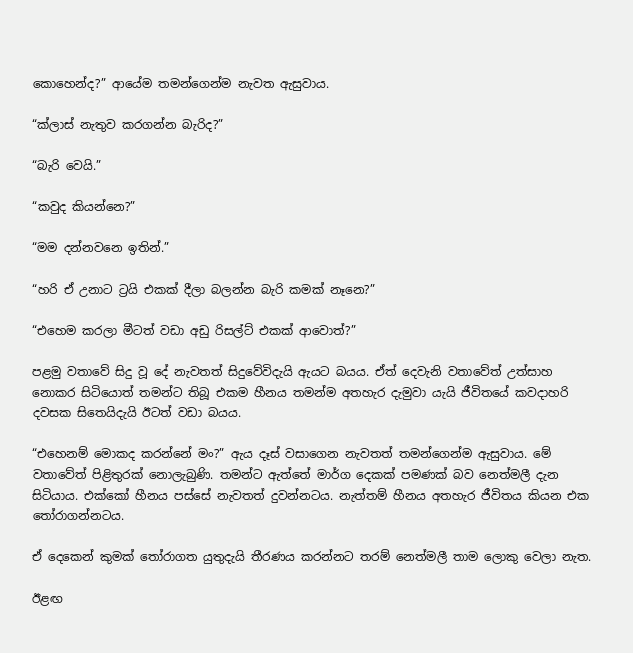කොහෙන්ද?” ආයේම තමන්ගෙන්ම නැවත ඇසුවාය.

“ක්ලාස් නැතුව කරගන්න බැරිද?”

“බැරි වෙයි.”

“කවුද කියන්නෙ?”

“මම දන්නවනෙ ඉතින්.”

“හරි ඒ උනාට ට්‍රයි එකක් දීලා බලන්න බැරි කමක් නෑනෙ?”

“එහෙම කරලා මීටත් වඩා අඩු රිසල්ට් එකක් ආවොත්?”

පළමු වතාවේ සිදු වූ දේ නැවතත් සිදුවේවිදැයි ඇයට බයය. ඒත් දෙවැනි වතාවේත් උත්සාහ නොකර සිටියොත් තමන්ට තිබූ එකම හීනය තමන්ම අතහැර දැමුවා යැයි ජීවිතයේ කවදාහරි දවසක සිතෙයිදැයි ඊටත් වඩා බයය.

“එහෙනම් මොකද කරන්නේ මං?” ඇය දෑස් වසාගෙන නැවතත් තමන්ගෙන්ම ඇසුවාය. මේ වතාවේත් පිළිතුරක් නොලැබුණි. තමන්ට ඇත්තේ මාර්ග දෙකක් පමණක් බව නෙත්මලී දැන සිටියාය. එක්කෝ හීනය පස්සේ නැවතත් දුවන්නටය. නැත්තම් හීනය අතහැර ජීවිතය කියන එක තෝරාගන්නටය.

ඒ දෙකෙන් කුමක් තෝරාගත යුතුදැයි තීරණය කරන්නට තරම් නෙත්මලී තාම ලොකු වෙලා නැත.

ඊළඟ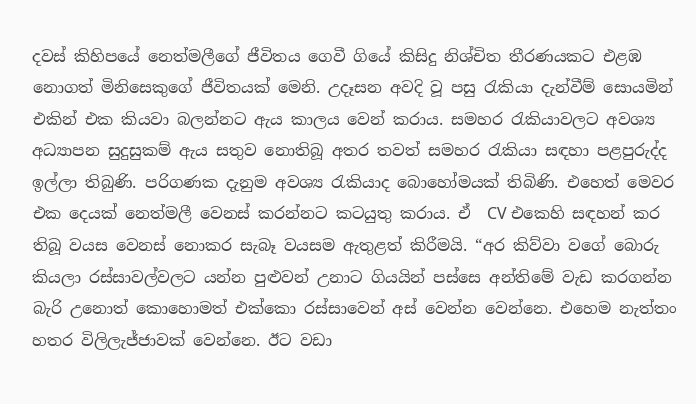දවස් කිහිපයේ නෙත්මලීගේ ජීවිතය ගෙවී ගියේ කිසිදු නිශ්චිත තීරණයකට එළඹ නොගත් මිනිසෙකුගේ ජීවිතයක් මෙනි. උදෑසන අවදි වූ පසු රැකියා දැන්වීම් සොයමින් එකින් එක කියවා බලන්නට ඇය කාලය වෙන් කරාය. සමහර රැකියාවලට අවශ්‍ය අධ්‍යාපන සුදුසුකම් ඇය සතුව නොතිබූ අතර තවත් සමහර රැකියා සඳහා පළපුරුද්ද ඉල්ලා තිබුණි. පරිගණක දැනුම අවශ්‍ය රැකියාද බොහෝමයක් තිබිණි. එහෙත් මෙවර එක දෙයක් නෙත්මලී වෙනස් කරන්නට කටයුතු කරාය. ඒ  CV එකෙහි සඳහන් කර තිබූ වයස වෙනස් නොකර සැබෑ වයසම ඇතුළත් කිරීමයි. “අර කිව්වා වගේ බොරු කියලා රස්සාවල්වලට යන්න පුළුවන් උනාට ගියයින් පස්සෙ අන්තිමේ වැඩ කරගන්න බැරි උනොත් කොහොමත් එක්කො රස්සාවෙන් අස් වෙන්න වෙන්නෙ. එහෙම නැත්තං හතර විලිලැජ්ජාවක් වෙන්නෙ. ඊට වඩා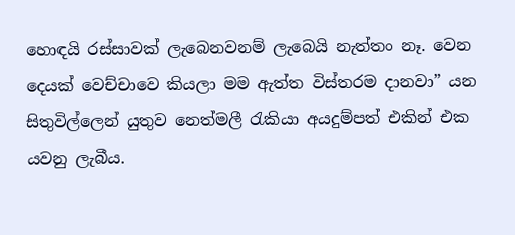හොඳයි රස්සාවක් ලැබෙනවනම් ලැබෙයි නැත්තං නෑ. වෙන දෙයක් වෙච්චාවෙ කියලා මම ඇත්ත විස්තරම දානවා” යන සිතුවිල්ලෙන් යුතුව නෙත්මලී රැකියා අයදුම්පත් එකින් එක යවනු ලැබීය.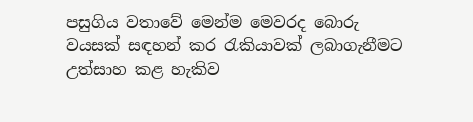පසුගිය වතාවේ මෙන්ම මෙවරද බොරු වයසක් සඳහන් කර රැකියාවක් ලබාගැනීමට උත්සාහ කළ හැකිව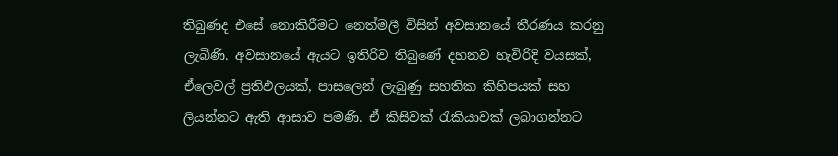තිබුණද එසේ නොකිරීමට නෙත්මලී විසින් අවසානයේ තීරණය කරනු ලැබිණි. අවසානයේ ඇයට ඉතිරිව තිබුණේ දහනව හැවිරිදි වයසක්, ඒලෙවල් ප්‍රතිඵලයක්, පාසලෙන් ලැබුණු සහතික කිහිපයක් සහ ලියන්නට ඇති ආසාව පමණි. ඒ කිසිවක් රැකියාවක් ලබාගන්නට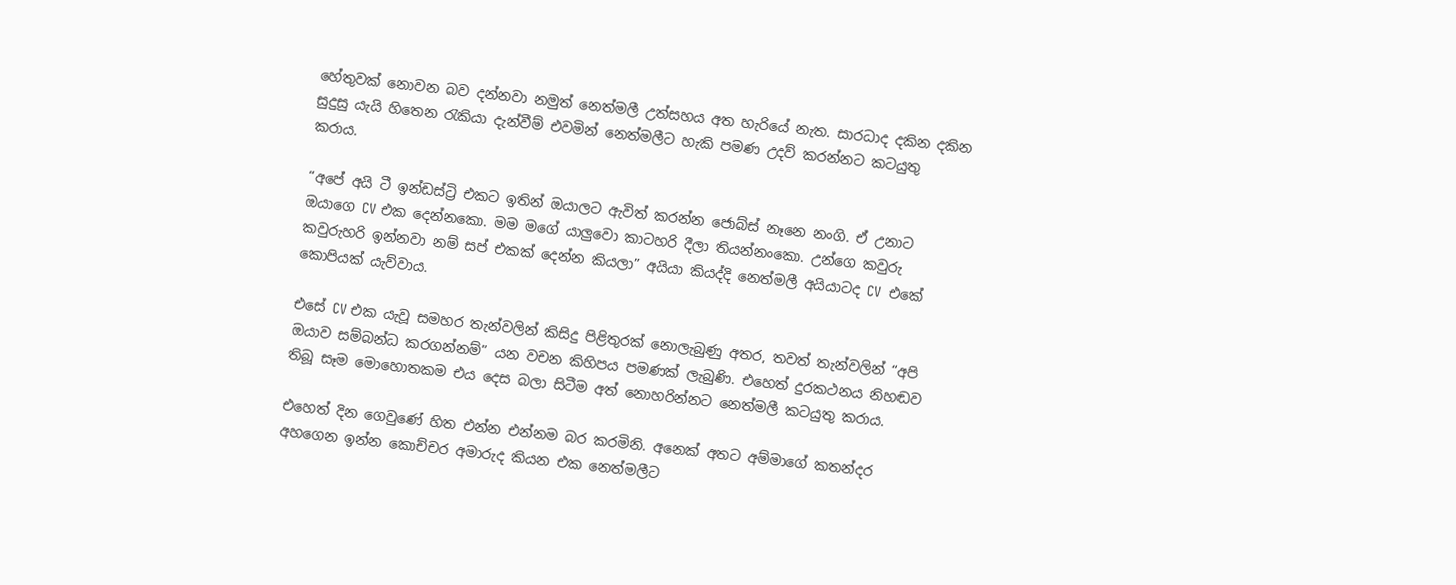හේතුවක් නොවන බව දන්නවා නමුත් නෙත්මලී උත්සහය අත හැරියේ නැත. සාරධාද දකින දකින සුදුසු යැයි හිතෙන රැකියා දැන්වීම් එවමින් නෙත්මලීට හැකි පමණ උදව් කරන්නට කටයුතු කරාය.

“අපේ අයි ටී ඉන්ඩස්ට්‍රි එකට ඉතින් ඔයාලට ඇවිත් කරන්න ජොබ්ස් නෑනෙ නංගි. ඒ උනාට ඔයාගෙ CV එක දෙන්නකො. මම මගේ යාලුවො කාටහරි දීලා තියන්නංකො. උන්ගෙ කවුරු කවුරුහරි ඉන්නවා නම් සප් එකක් දෙන්න කියලා” අයියා කියද්දි නෙත්මලී අයියාටද CV  එකේ කොපියක් යැව්වාය.

එසේ CV එක යැවූ සමහර තැන්වලින් කිසිදු පිළිතුරක් නොලැබුණු අතර, තවත් තැන්වලින් “අපි ඔයාව සම්බන්ධ කරගන්නම්” යන වචන කිහිපය පමණක් ලැබුණි. එහෙත් දුරකථනය නිහඬව තිබූ සෑම මොහොතකම එය දෙස බලා සිටීම අත් නොහරින්නට නෙත්මලී කටයුතු කරාය.

එහෙත් දින ගෙවුණේ හිත එන්න එන්නම බර කරමිනි. අනෙක් අතට අම්මාගේ කතන්දර අහගෙන ඉන්න කොච්චර අමාරුද කියන එක නෙත්මලීට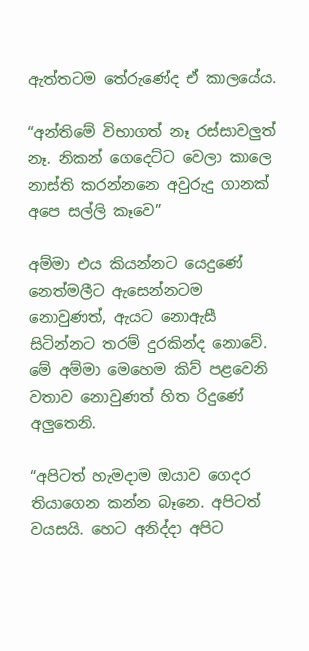ඇත්තටම තේරුණේද ඒ කාලයේය.

“අන්තිමේ විභාගත් නෑ රස්සාවලුත් නෑ. නිකන් ගෙදෙට්ට වෙලා කාලෙ නාස්ති කරන්නනෙ අවුරුදු ගානක් අපෙ සල්ලි කෑවෙ”

අම්මා එය කියන්නට යෙදුණේ නෙත්මලීට ඇසෙන්නටම නොවුණත්, ඇයට නොඇසී සිටින්නට තරම් දුරකින්ද නොවේ. මේ අම්මා මෙහෙම කිව් පළවෙනි වතාව නොවුණත් හිත රිදුණේ අලුතෙනි.

“අපිටත් හැමදාම ඔයාව ගෙදර තියාගෙන කන්න බෑනෙ. අපිටත් වයසයි. හෙට අනිද්දා අපිට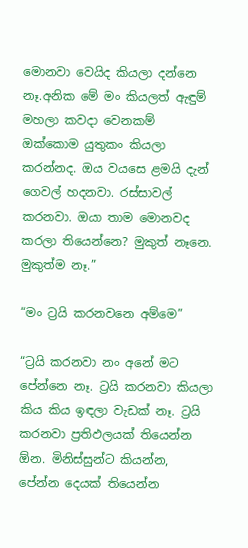මොනවා වෙයිද කියලා දන්නෙ නෑ.අනික මේ මං කියලත් ඇඳුම් මහලා කවදා වෙනකම් ඔක්කොම යුතුකං කියලා කරන්නද. ඔය වයසෙ ළමයි දැන් ගෙවල් හදනවා. රස්සාවල් කරනවා. ඔයා තාම මොනවද කරලා තියෙන්නෙ? මුකුත් නෑනෙ. මුකුත්ම නෑ.”

“මං ට්‍රයි කරනවනෙ අම්මෙ”

“ට්‍රයි කරනවා නං අනේ මට පේන්නෙ නෑ. ට්‍රයි කරනවා කියලා කිය කිය ඉඳලා වැඩක් නෑ. ට්‍රයි කරනවා ප්‍රතිඵලයක් තියෙන්න ඕන. මිනිස්සුන්ට කියන්න, පේන්න දෙයක් තියෙන්න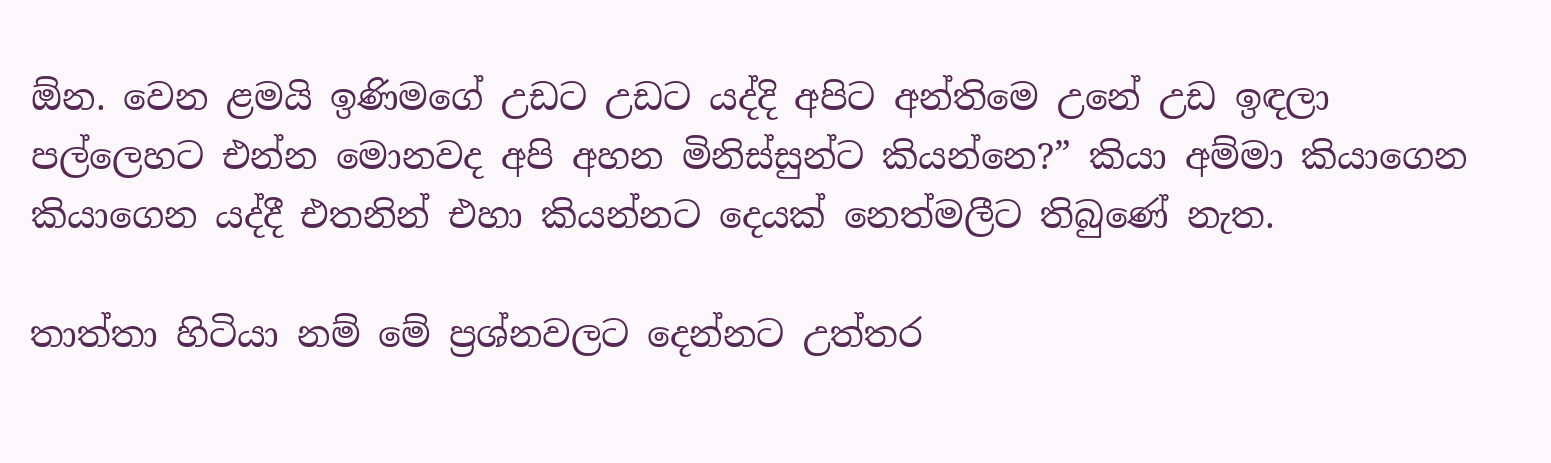ඕන. වෙන ළමයි ඉණිමගේ උඩට උඩට යද්දි අපිට අන්තිමෙ උනේ උඩ ඉඳලා පල්ලෙහට එන්න මොනවද අපි අහන මිනිස්සුන්ට කියන්නෙ?” කියා අම්මා කියාගෙන කියාගෙන යද්දී එතනින් එහා කියන්නට දෙයක් නෙත්මලීට තිබුණේ නැත.

තාත්තා හිටියා නම් මේ ප්‍රශ්නවලට දෙන්නට උත්තර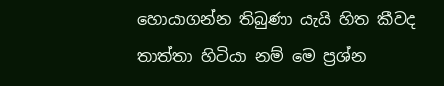හොයාගන්න තිබුණා යැයි හිත කීවද තාත්තා හිටියා නම් මෙ ප්‍රශ්න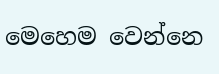මෙහෙම වෙන්නෙ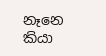නෑනෙ කියා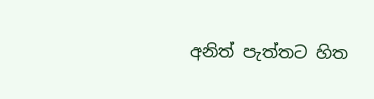අනිත් පැත්තට හිත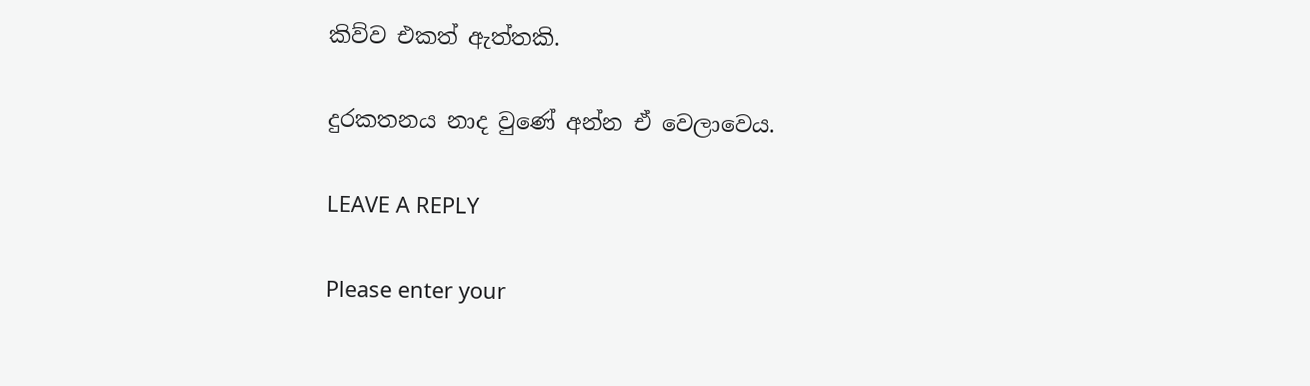කිව්ව එකත් ඇත්තකි.

දුරකතනය නාද වුණේ අන්න ඒ වෙලාවෙය.

LEAVE A REPLY

Please enter your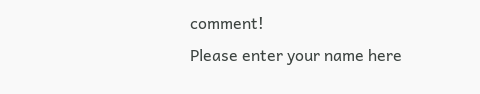comment!
Please enter your name here